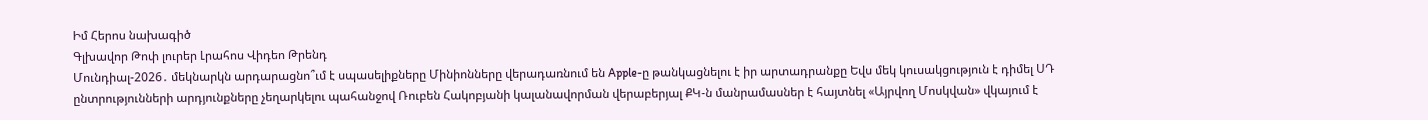Իմ Հերոս նախագիծ
Գլխավոր Թոփ լուրեր Լրահոս Վիդեո Թրենդ
Մունդիալ-2026․ մեկնարկն արդարացնո՞ւմ է սպասելիքները Մինիոնները վերադառնում են Apple-ը թանկացնելու է իր արտադրանքը Եվս մեկ կուսակցություն է դիմել ՍԴ ընտրությունների արդյունքները չեղարկելու պահանջով Ռուբեն Հակոբյանի կալանավորման վերաբերյալ ՔԿ-ն մանրամասներ է հայտնել «Այրվող Մոսկվան» վկայում է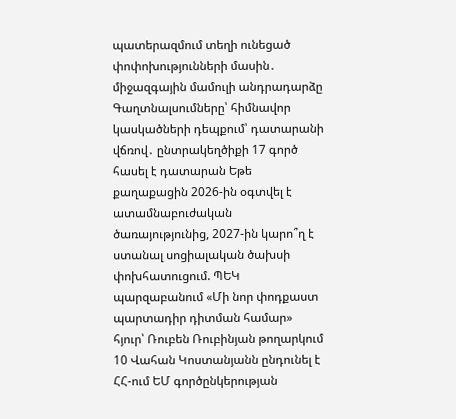պատերազմում տեղի ունեցած փոփոխությունների մասին․ միջազգային մամուլի անդրադարձը Գաղտնալսումները՝ հիմնավոր կասկածների դեպքում՝ դատարանի վճռով․ ընտրակեղծիքի 17 գործ հասել է դատարան Եթե քաղաքացին 2026-ին օգտվել է ատամնաբուժական ծառայությունից, 2027-ին կարո՞ղ է ստանալ սոցիալական ծախսի փոխհատուցում. ՊԵԿ պարզաբանում «Մի նոր փոդքաստ պարտադիր դիտման համար» հյուր՝ Ռուբեն Ռուբինյան թողարկում 10 Վահան Կոստանյանն ընդունել է ՀՀ-ում ԵՄ գործընկերության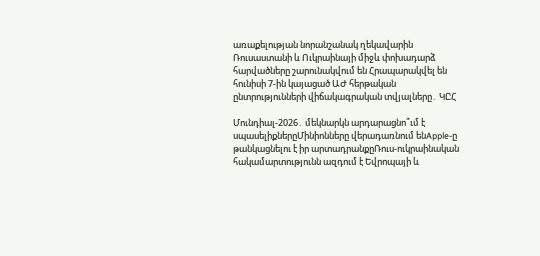առաքելության նորանշանակ ղեկավարին Ռուսաստանի և Ուկրաինայի միջև փոխադարձ հարվածները շարունակվում են Հրապարակվել են հունիսի 7-ին կայացած ԱԺ հերթական ընտրությունների վիճակագրական տվյալները․ ԿԸՀ

Մունդիալ-2026․ մեկնարկն արդարացնո՞ւմ է սպասելիքներըՄինիոնները վերադառնում ենApple-ը թանկացնելու է իր արտադրանքըՌուս-ուկրաինական հակամարտությունն ազդում է Եվրոպայի և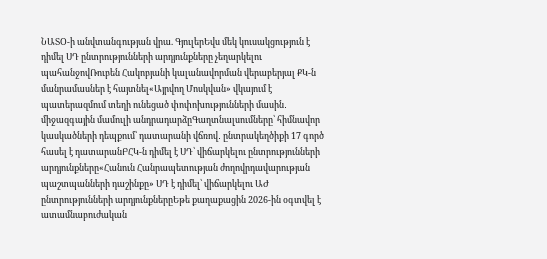ՆԱՏՕ-ի անվտանգության վրա. ԳյուլերԵվս մեկ կուսակցություն է դիմել ՍԴ ընտրությունների արդյունքները չեղարկելու պահանջովՌուբեն Հակոբյանի կալանավորման վերաբերյալ ՔԿ-ն մանրամասներ է հայտնել«Այրվող Մոսկվան» վկայում է պատերազմում տեղի ունեցած փոփոխությունների մասին․ միջազգային մամուլի անդրադարձըԳաղտնալսումները՝ հիմնավոր կասկածների դեպքում՝ դատարանի վճռով․ ընտրակեղծիքի 17 գործ հասել է դատարանԲՀԿ-ն դիմել է ՍԴ՝ վիճարկելու ընտրությունների արդյունքները«Հանուն Հանրապետության ժողովրդավարության պաշտպանների դաշինքը» ՍԴ է դիմել՝ վիճարկելու ԱԺ ընտրությունների արդյունքներըԵթե քաղաքացին 2026-ին օգտվել է ատամնաբուժական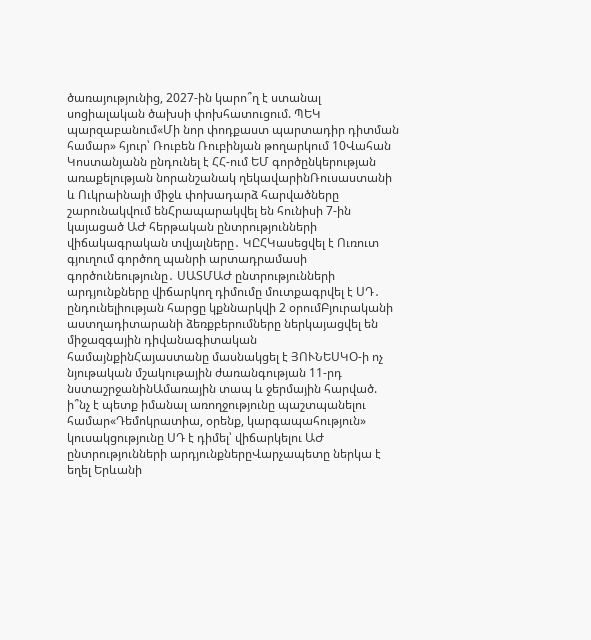ծառայությունից, 2027-ին կարո՞ղ է ստանալ սոցիալական ծախսի փոխհատուցում. ՊԵԿ պարզաբանում«Մի նոր փոդքաստ պարտադիր դիտման համար» հյուր՝ Ռուբեն Ռուբինյան թողարկում 10Վահան Կոստանյանն ընդունել է ՀՀ-ում ԵՄ գործընկերության առաքելության նորանշանակ ղեկավարինՌուսաստանի և Ուկրաինայի միջև փոխադարձ հարվածները շարունակվում ենՀրապարակվել են հունիսի 7-ին կայացած ԱԺ հերթական ընտրությունների վիճակագրական տվյալները․ ԿԸՀԿասեցվել է Ուռուտ գյուղում գործող պանրի արտադրամասի գործունեությունը․ ՍԱՏՄԱԺ ընտրությունների արդյունքները վիճարկող դիմումը մուտքագրվել է ՍԴ․ ընդունելիության հարցը կքննարկվի 2 օրումԲյուրականի աստղադիտարանի ձեռքբերումները ներկայացվել են միջազգային դիվանագիտական համայնքինՀայաստանը մասնակցել է ՅՈՒՆԵՍԿՕ-ի ոչ նյութական մշակութային ժառանգության 11-րդ նստաշրջանինԱմառային տապ և ջերմային հարված. ի՞նչ է պետք իմանալ առողջությունը պաշտպանելու համար«Դեմոկրատիա, օրենք, կարգապահություն» կուսակցությունը ՍԴ է դիմել՝ վիճարկելու ԱԺ ընտրությունների արդյունքներըՎարչապետը ներկա է եղել Երևանի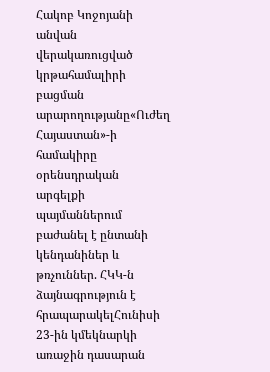Հակոբ Կոջոյանի անվան վերակառուցված կրթահամալիրի բացման արարողությանը«Ուժեղ Հայաստան»-ի համակիրը օրենսդրական արգելքի պայմաններում բաժանել է ընտանի կենդանիներ և թռչուններ. ՀԿԿ-ն ձայնագրություն է հրապարակելՀունիսի 23-ին կմեկնարկի առաջին դասարան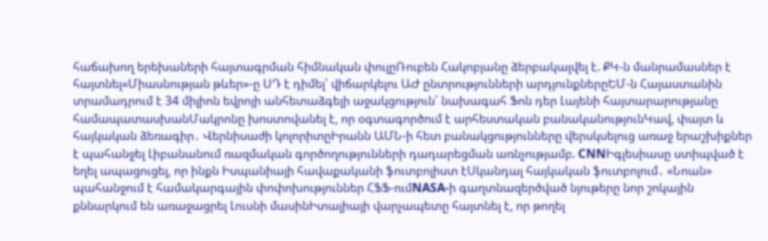հաճախող երեխաների հայտագրման հիմնական փուլըՌուբեն Հակոբյանը ձերբակալվել է. ՔԿ-ն մանրամասներ է հայտնել«Միասնության թևեր»-ը ՍԴ է դիմել՝ վիճարկելու ԱԺ ընտրությունների արդյունքներըԵՄ-ն Հայաստանին տրամադրում է 34 միլիոն եվրոյի անհետաձգելի աջակցություն՝ նախագահ Ֆոն դեր Լայենի հայտարարությանը համապատասխանՄակրոնը խոստովանել է, որ օգտագործում է արհեստական բանականությունԿավ, փայտ և հայկական ձեռագիր․ Վերնիսաժի կոլորիտըԻրանն ԱՄՆ-ի հետ բանակցությունները վերսկսելուց առաջ երաշխիքներ է պահանջել Լիբանանում ռազմական գործողությունների դադարեցման առնչությամբ. CNNԻգլեսիասը ստիպված է եղել ապացուցել, որ ինքն Իսպանիայի հավաքականի ֆուտբոլիստ էՍկանդալ հայկական ֆուտբոլում․ «Նոան» պահանջում է համակարգային փոփոխություններ ՀՖՖ-ումNASA-ի գաղտնազերծված նյութերը նոր շոկային քննարկում են առաջացրել Լուսնի մասինԻտալիայի վարչապետը հայտնել է, որ թողել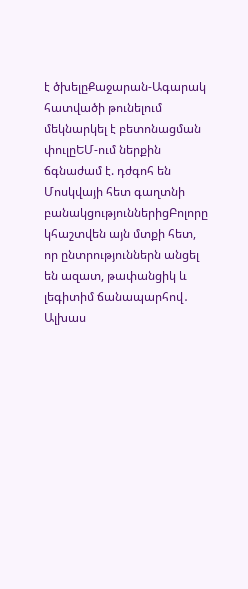է ծխելըՔաջարան-Ագարակ հատվածի թունելում մեկնարկել է բետոնացման փուլըԵՄ-ում ներքին ճգնաժամ է. դժգոհ են Մոսկվայի հետ գաղտնի բանակցություններիցԲոլորը կհաշտվեն այն մտքի հետ, որ ընտրություններն անցել են ազատ, թափանցիկ և լեգիտիմ ճանապարհով․ Ալխաս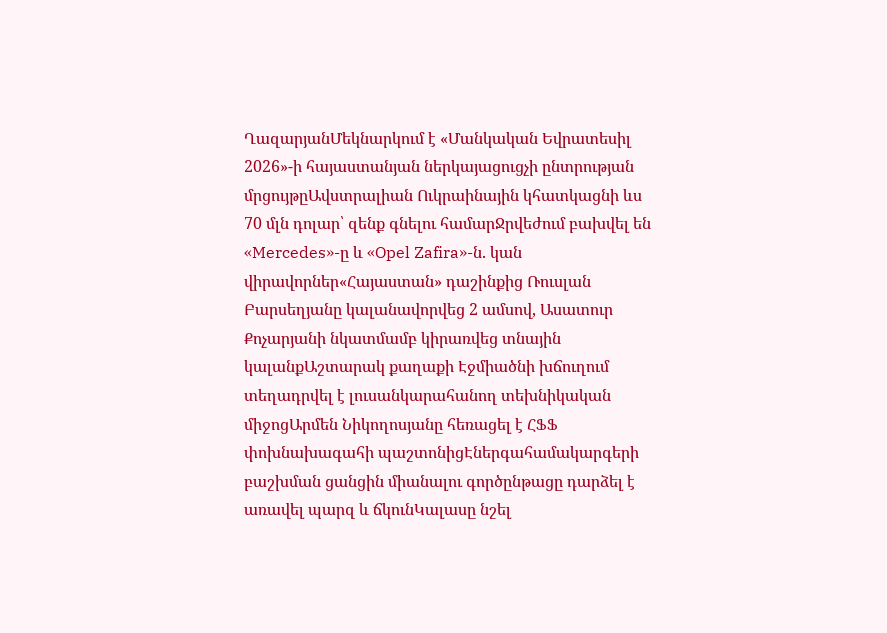ՂազարյանՄեկնարկում է «Մանկական Եվրատեսիլ 2026»-ի հայաստանյան ներկայացուցչի ընտրության մրցույթըԱվստրալիան Ուկրաինային կհատկացնի ևս 70 մլն դոլար՝ զենք գնելու համարՋրվեժում բախվել են «Mercedes»-ը և «Opel Zafira»-ն. կան վիրավորներ«Հայաստան» դաշինքից Ռուսլան Բարսեղյանը կալանավորվեց 2 ամսով, Ասատուր Քոչարյանի նկատմամբ կիրառվեց տնային կալանքԱշտարակ քաղաքի Էջմիածնի խճուղում տեղադրվել է լուսանկարահանող տեխնիկական միջոցԱրմեն Նիկողոսյանը հեռացել է ՀՖՖ փոխնախագահի պաշտոնիցԷներգահամակարգերի բաշխման ցանցին միանալու գործընթացը դարձել է առավել պարզ և ճկունԿալասը նշել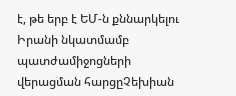է, թե երբ է ԵՄ-ն քննարկելու Իրանի նկատմամբ պատժամիջոցների վերացման հարցըՉեխիան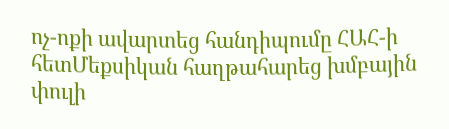ոչ-ոքի ավարտեց հանդիպումը ՀԱՀ-ի հետՄեքսիկան հաղթահարեց խմբային փուլի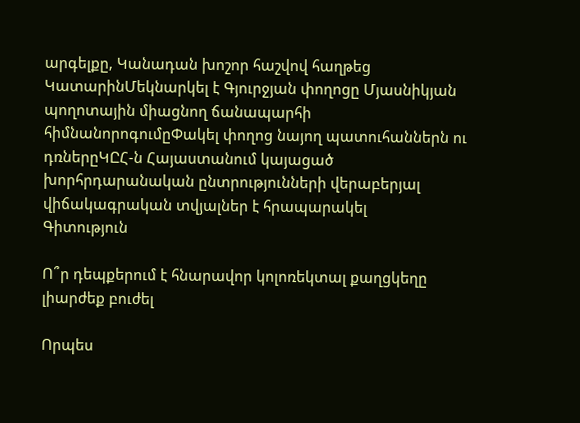արգելքը, Կանադան խոշոր հաշվով հաղթեց ԿատարինՄեկնարկել է Գյուրջյան փողոցը Մյասնիկյան պողոտային միացնող ճանապարհի հիմնանորոգումըՓակել փողոց նայող պատուհաններն ու դռներըԿԸՀ-ն Հայաստանում կայացած խորհրդարանական ընտրությունների վերաբերյալ վիճակագրական տվյալներ է հրապարակել
Գիտություն

Ո՞ր դեպքերում է հնարավոր կոլոռեկտալ քաղցկեղը լիարժեք բուժել

Որպես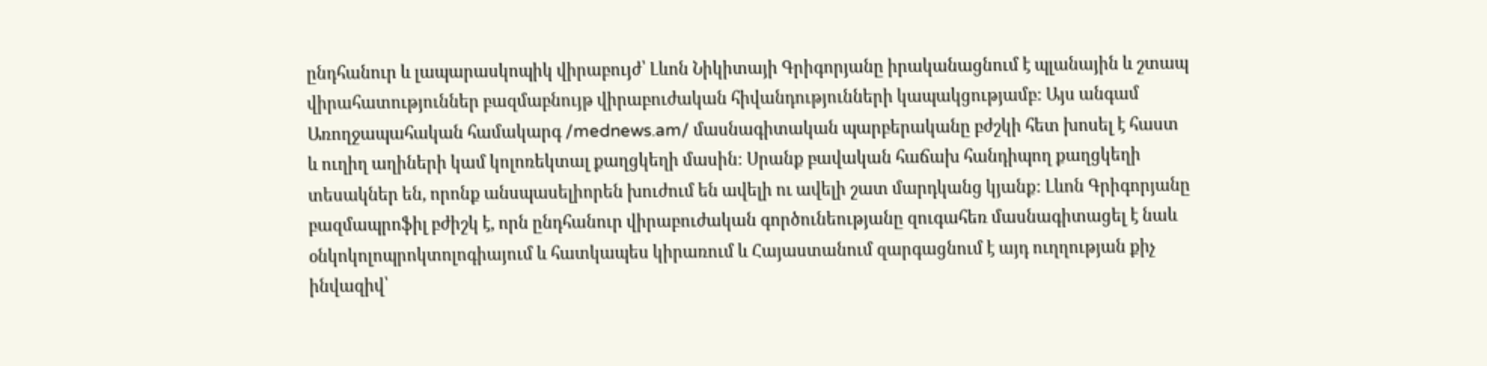ընդհանուր և լապարասկոպիկ վիրաբույժ՝ Լևոն Նիկիտայի Գրիգորյանը իրականացնում է պլանային և շտապ վիրահատություններ բազմաբնույթ վիրաբուժական հիվանդությունների կապակցությամբ: Այս անգամ Առողջապահական համակարգ /mednews.am/ մասնագիտական պարբերականը բժշկի հետ խոսել է հաստ և ուղիղ աղիների կամ կոլոռեկտալ քաղցկեղի մասին: Սրանք բավական հաճախ հանդիպող քաղցկեղի տեսակներ են, որոնք անսպասելիորեն խուժում են ավելի ու ավելի շատ մարդկանց կյանք: Լևոն Գրիգորյանը բազմապրոֆիլ բժիշկ է, որն ընդհանուր վիրաբուժական գործունեությանը զուգահեռ մասնագիտացել է նաև օնկոկոլոպրոկտոլոգիայում և հատկապես կիրառում և Հայաստանում զարգացնում է այդ ուղղության քիչ ինվազիվ՝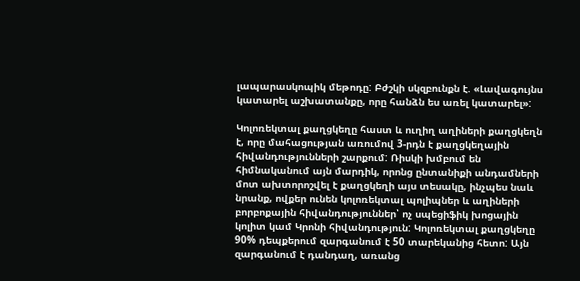լապարասկոպիկ մեթոդը: Բժշկի սկզբունքն է. «Լավագույնս կատարել աշխատանքը, որը հանձն ես առել կատարել»:

Կոլոռեկտալ քաղցկեղը հաստ և ուղիղ աղիների քաղցկեղն է, որը մահացության առումով 3-րդն է քաղցկեղային հիվանդությունների շարքում: Ռիսկի խմբում են հիմնականում այն մարդիկ, որոնց ընտանիքի անդամների մոտ ախտորոշվել է քաղցկեղի այս տեսակը, ինչպես նաև նրանք, ովքեր ունեն կոլոռեկտալ պոլիպներ և աղիների բորբոքային հիվանդություններ՝ ոչ սպեցիֆիկ խոցային կոլիտ կամ Կրոնի հիվանդություն: Կոլոռեկտալ քաղցկեղը 90% դեպքերում զարգանում է 50 տարեկանից հետո: Այն զարգանում է դանդաղ, առանց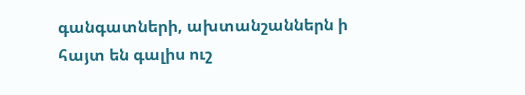գանգատների, ախտանշաններն ի հայտ են գալիս ուշ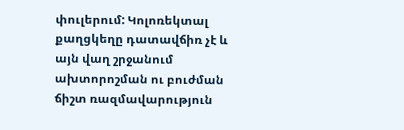փուլերում: Կոլոռեկտալ քաղցկեղը դատավճիռ չէ և այն վաղ շրջանում ախտորոշման ու բուժման ճիշտ ռազմավարություն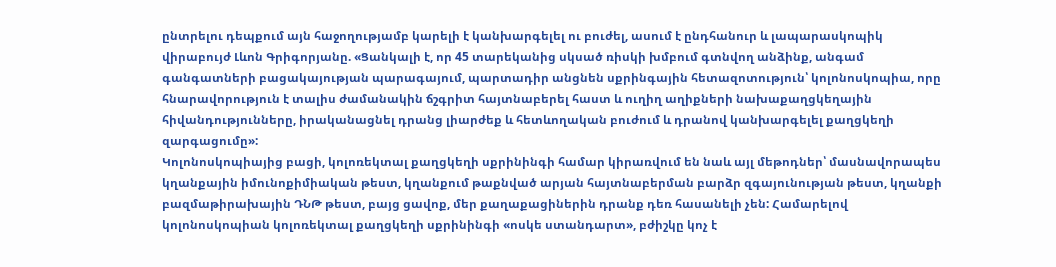ընտրելու դեպքում այն հաջողությամբ կարելի է կանխարգելել ու բուժել, ասում է ընդհանուր և լապարասկոպիկ վիրաբույժ Լևոն Գրիգորյանը. «Ցանկալի է, որ 45 տարեկանից սկսած ռիսկի խմբում գտնվող անձինք, անգամ գանգատների բացակայության պարագայում, պարտադիր անցնեն սքրինգային հետազոտություն՝ կոլոնոսկոպիա, որը հնարավորություն է տալիս ժամանակին ճշգրիտ հայտնաբերել հաստ և ուղիղ աղիքների նախաքաղցկեղային հիվանդությունները, իրականացնել դրանց լիարժեք և հետևողական բուժում և դրանով կանխարգելել քաղցկեղի զարգացումը»:
Կոլոնոսկոպիայից բացի, կոլոռեկտալ քաղցկեղի սքրինինգի համար կիրառվում են նաև այլ մեթոդներ՝ մասնավորապես կղանքային իմունոքիմիական թեստ, կղանքում թաքնված արյան հայտնաբերման բարձր զգայունության թեստ, կղանքի բազմաթիրախային ԴՆԹ թեստ, բայց ցավոք, մեր քաղաքացիներին դրանք դեռ հասանելի չեն: Համարելով կոլոնոսկոպիան կոլոռեկտալ քաղցկեղի սքրինինգի «ոսկե ստանդարտ», բժիշկը կոչ է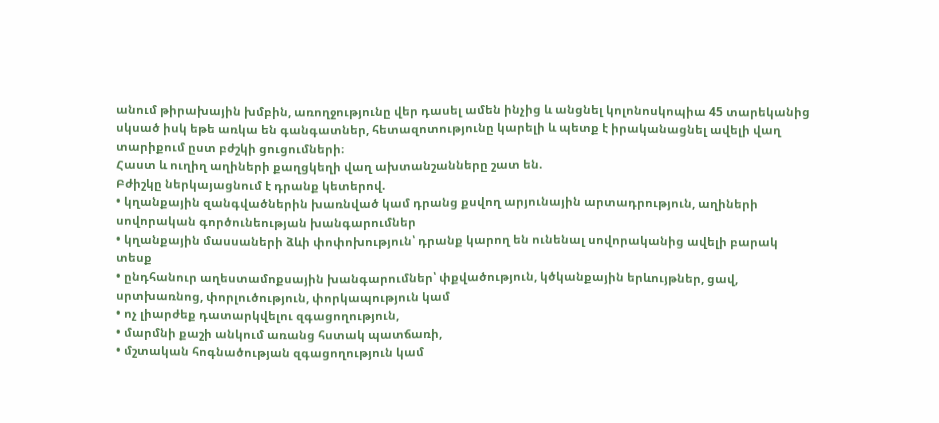անում թիրախային խմբին, առողջությունը վեր դասել ամեն ինչից և անցնել կոլոնոսկոպիա 45 տարեկանից սկսած իսկ եթե առկա են գանգատներ, հետազոտությունը կարելի և պետք է իրականացնել ավելի վաղ տարիքում ըստ բժշկի ցուցումների։
Հաստ և ուղիղ աղիների քաղցկեղի վաղ ախտանշանները շատ են.
Բժիշկը ներկայացնում է դրանք կետերով.
• կղանքային զանգվածներին խառնված կամ դրանց քսվող արյունային արտադրություն, աղիների սովորական գործունեության խանգարումներ
• կղանքային մասսաների ձևի փոփոխություն՝ դրանք կարող են ունենալ սովորականից ավելի բարակ տեսք
• ընդհանուր աղեստամոքսային խանգարումներ՝ փքվածություն, կծկանքային երևույթներ, ցավ, սրտխառնոց, փորլուծություն, փորկապություն կամ
• ոչ լիարժեք դատարկվելու զգացողություն,
• մարմնի քաշի անկում առանց հստակ պատճառի,
• մշտական հոգնածության զգացողություն կամ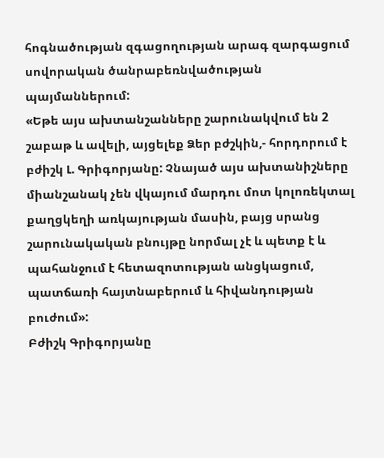հոգնածության զգացողության արագ զարգացում սովորական ծանրաբեռնվածության պայմաններում:
«Եթե այս ախտանշանները շարունակվում են 2 շաբաթ և ավելի, այցելեք Ձեր բժշկին,- հորդորում է բժիշկ Լ. Գրիգորյանը: Չնայած այս ախտանիշները միանշանակ չեն վկայում մարդու մոտ կոլոռեկտալ քաղցկեղի առկայության մասին, բայց սրանց շարունակական բնույթը նորմալ չէ և պետք է և պահանջում է հետազոտության անցկացում, պատճառի հայտնաբերում և հիվանդության բուժում»:
Բժիշկ Գրիգորյանը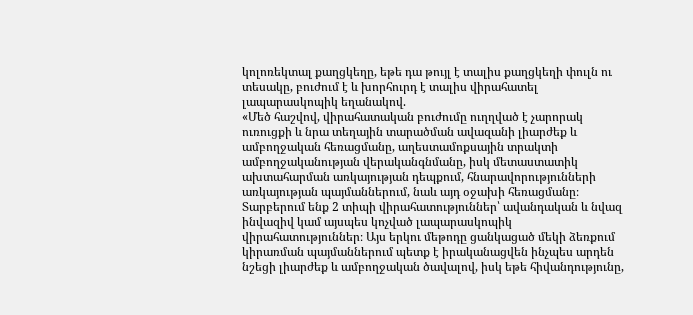կոլոռեկտալ քաղցկեղը, եթե դա թույլ է տալիս քաղցկեղի փուլն ու տեսակը, բուժում է և խորհուրդ է տալիս վիրահատել լապարասկոպիկ եղանակով.
«Մեծ հաշվով, վիրահատական բուժումը ուղղված է չարորակ ուռուցքի և նրա տեղային տարածման ավազանի լիարժեք և ամբողջական հեռացմանը, աղեստամոքսային տրակտի ամբողջականության վերականգնմանը, իսկ մետաստատիկ ախտահարման առկայության դեպքում, հնարավորությունների առկայության պայմաններում, նաև այդ օջախի հեռացմանը։ Տարբերում ենք 2 տիպի վիրահատություններ՝ ավանդական և նվազ ինվազիվ կամ այսպես կոչված լապարասկոպիկ վիրահատություններ։ Այս երկու մեթոդը ցանկացած մեկի ձեռքում կիրառման պայմաններում պետք է իրականացվեն ինչպես արդեն նշեցի լիարժեք և ամբողջական ծավալով, իսկ եթե հիվանդությունը,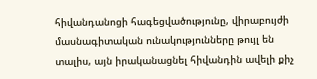հիվանդանոցի հագեցվածությունը, վիրաբույժի մասնագիտական ունակությունները թույլ են տալիս, այն իրականացնել հիվանդին ավելի քիչ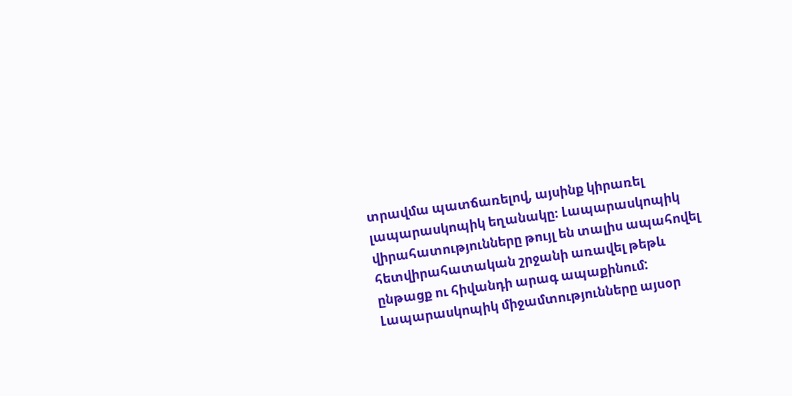տրավմա պատճառելով, այսինք կիրառել լապարասկոպիկ եղանակը։ Լապարասկոպիկ վիրահատությունները թույլ են տալիս ապահովել հետվիրահատական շրջանի առավել թեթև ընթացք ու հիվանդի արագ ապաքինում: Լապարասկոպիկ միջամտությունները այսօր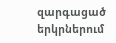զարգացած երկրներում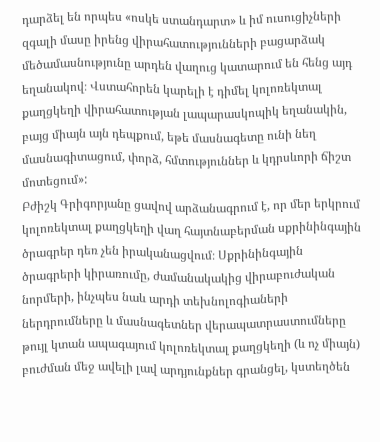դարձել են որպես «ոսկե ստանդարտ» և իմ ուսուցիչների զգալի մասը իրենց վիրահատությունների բացարձակ մեծամասնությունը արդեն վաղուց կատարում են հենց այդ եղանակով։ Վստահորեն կարելի է դիմել կոլոռեկտալ քաղցկեղի վիրահատության լապարասկոպիկ եղանակին, բայց միայն այն դեպքում, եթե մասնագետը ունի նեղ մասնագիտացում, փորձ, հմտություններ և կդրսևորի ճիշտ մոտեցում»:
Բժիշկ Գրիգորյանը ցավով արձանագրում է, որ մեր երկրում կոլոռեկտալ քաղցկեղի վաղ հայտնաբերման սքրինինգային ծրագրեր դեռ չեն իրականացվում։ Սքրինինգային ծրագրերի կիրառումը, ժամանակակից վիրաբուժական նորմերի, ինչպես նաև արդի տեխնոլոգիաների ներդրումները և մասնագետներ վերապատրաստումները թույլ կտան ապագայում կոլոռեկտալ քաղցկեղի (և ոչ միայն) բուժման մեջ ավելի լավ արդյունքներ գրանցել, կստեղծեն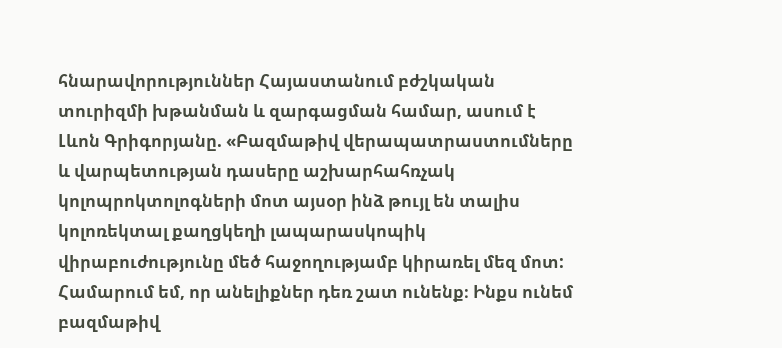հնարավորություններ Հայաստանում բժշկական տուրիզմի խթանման և զարգացման համար, ասում է Լևոն Գրիգորյանը. «Բազմաթիվ վերապատրաստումները և վարպետության դասերը աշխարհահռչակ կոլոպրոկտոլոգների մոտ այսօր ինձ թույլ են տալիս կոլոռեկտալ քաղցկեղի լապարասկոպիկ վիրաբուժությունը մեծ հաջողությամբ կիրառել մեզ մոտ: Համարում եմ, որ անելիքներ դեռ շատ ունենք։ Ինքս ունեմ բազմաթիվ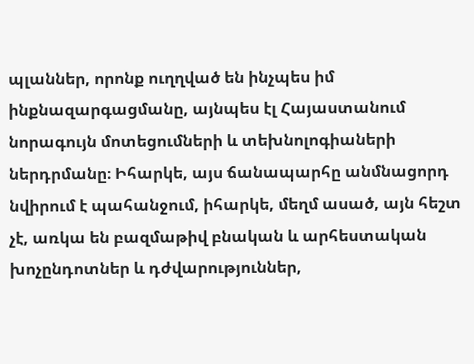պլաններ, որոնք ուղղված են ինչպես իմ ինքնազարգացմանը, այնպես էլ Հայաստանում նորագույն մոտեցումների և տեխնոլոգիաների ներդրմանը։ Իհարկե, այս ճանապարհը անմնացորդ նվիրում է պահանջում, իհարկե, մեղմ ասած, այն հեշտ չէ, առկա են բազմաթիվ բնական և արհեստական խոչընդոտներ և դժվարություններ,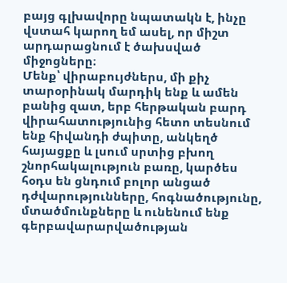բայց գլխավորը նպատակն է, ինչը վստահ կարող եմ ասել, որ միշտ արդարացնում է ծախսված միջոցները։
Մենք՝ վիրաբույժներս, մի քիչ տարօրինակ մարդիկ ենք և ամեն բանից զատ, երբ հերթական բարդ վիրահատությունից հետո տեսնում ենք հիվանդի ժպիտը, անկեղծ հայացքը և լսում սրտից բխող շնորհակալություն բառը, կարծես հօդս են ցնդում բոլոր անցած դժվարությունները, հոգնածությունը, մտածմունքները և ունենում ենք գերբավարարվածության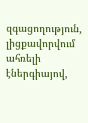զգացողություն, լիցքավորվում ահռելի էներգիայով,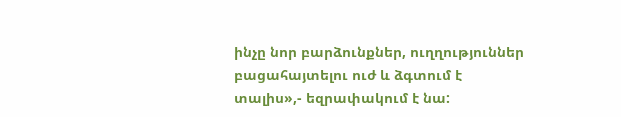ինչը նոր բարձունքներ, ուղղություններ բացահայտելու ուժ և ձգտում է տալիս»,- եզրափակում է նա: